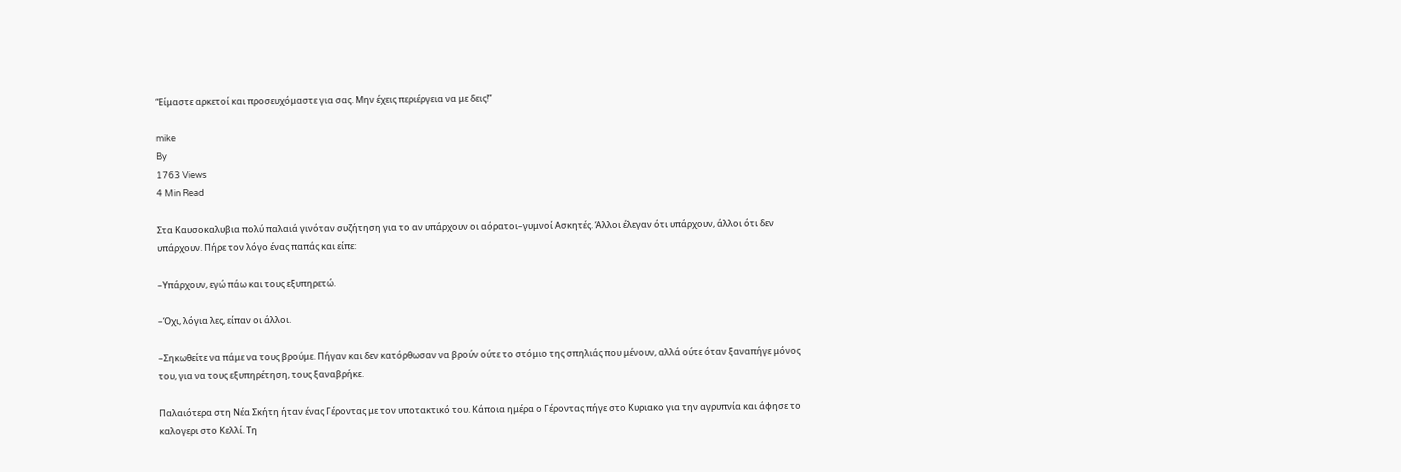“Είμαστε αρκετοί και προσευχόμαστε για σας. Μην έχεις περιέργεια να με δεις!”

mike
By
1763 Views
4 Min Read

Στα Καυσοκαλυβια πολύ παλαιά γινόταν συζήτηση για το αν υπάρχουν οι αόρατοι–γυμνοί Ασκητές. Άλλοι έλεγαν ότι υπάρχουν, άλλοι ότι δεν υπάρχουν. Πήρε τον λόγο ένας παπάς και είπε:

–Υπάρχουν, εγώ πάω και τους εξυπηρετώ.

–Όχι, λόγια λες, είπαν οι άλλοι.

–Σηκωθείτε να πάμε να τους βρούμε. Πήγαν και δεν κατόρθωσαν να βρούν ούτε το στόμιο της σπηλιάς που μένουν, αλλά ούτε όταν ξαναπήγε μόνος του, για να τους εξυπηρέτηση, τους ξαναβρήκε.

Παλαιότερα στη Νέα Σκήτη ήταν ένας Γέροντας με τον υποτακτικό του. Κάποια ημέρα ο Γέροντας πήγε στο Κυριακο για την αγρυπνία και άφησε το καλογερι στο Κελλί. Τη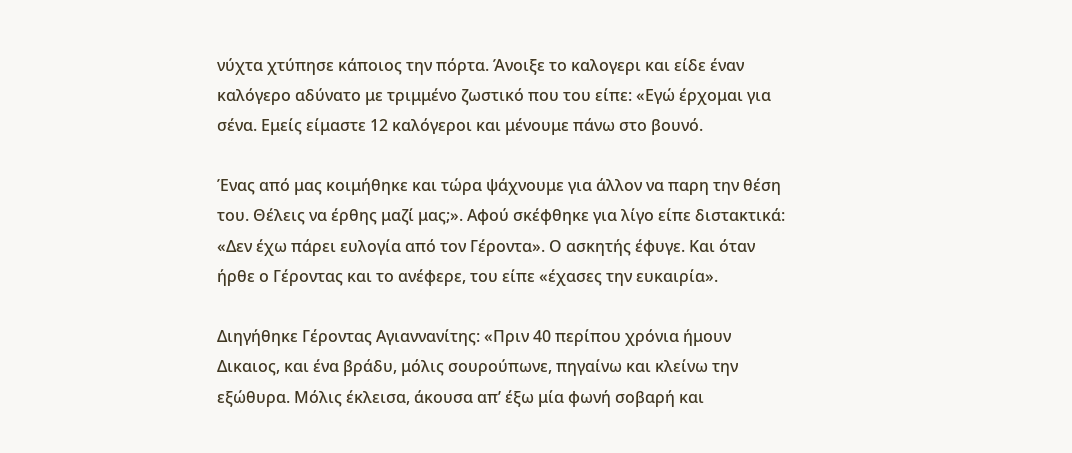νύχτα χτύπησε κάποιος την πόρτα. Άνοιξε το καλογερι και είδε έναν καλόγερο αδύνατο με τριμμένο ζωστικό που του είπε: «Εγώ έρχομαι για σένα. Εμείς είμαστε 12 καλόγεροι και μένουμε πάνω στο βουνό.

Ένας από μας κοιμήθηκε και τώρα ψάχνουμε για άλλον να παρη την θέση του. Θέλεις να έρθης μαζί μας;». Αφού σκέφθηκε για λίγο είπε διστακτικά: «Δεν έχω πάρει ευλογία από τον Γέροντα». Ο ασκητής έφυγε. Και όταν ήρθε ο Γέροντας και το ανέφερε, του είπε «έχασες την ευκαιρία».

Διηγήθηκε Γέροντας Αγιαννανίτης: «Πριν 40 περίπου χρόνια ήμουν Δικαιος, και ένα βράδυ, μόλις σουρούπωνε, πηγαίνω και κλείνω την εξώθυρα. Μόλις έκλεισα, άκουσα απ’ έξω μία φωνή σοβαρή και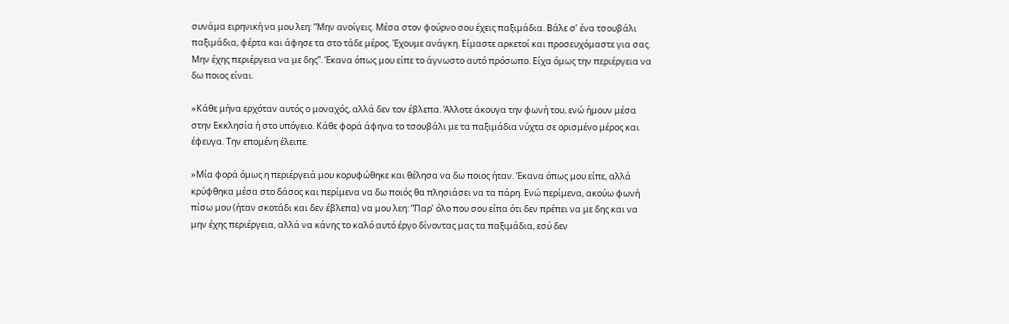συνάμα ειρηνική να μου λεη: “Μην ανοίγεις. Μέσα στον φούρνο σου έχεις παξιμάδια. Βάλε σ’ ένα τσουβάλι παξιμάδια, φέρτα και άφησε τα στο τάδε μέρος. Έχουμε ανάγκη. Είμαστε αρκετοί και προσευχόμαστε για σας. Μην έχης περιέργεια να με δης”. Έκανα όπως μου είπε το άγνωστο αυτό πρόσωπο. Είχα όμως την περιέργεια να δω ποιος είναι.

»Κάθε μήνα ερχόταν αυτός ο μοναχός, αλλά δεν τον έβλεπα. Άλλοτε άκουγα την φωνή του, ενώ ήμουν μέσα στην Εκκλησία ή στο υπόγειο. Κάθε φορά άφηνα το τσουβάλι με τα παξιμάδια νύχτα σε ορισμένο μέρος και έφευγα. Την επομένη έλειπε.

»Μία φορά όμως η περιέργειά μου κορυφώθηκε και θέλησα να δω ποιος ήταν. Έκανα όπως μου είπε, αλλά κρύφθηκα μέσα στο δάσος και περίμενα να δω ποιός θα πλησιάσει να τα πάρη. Ενώ περίμενα, ακούω φωνή πίσω μου (ήταν σκοτάδι και δεν έβλεπα) να μου λεη: “Παρ’ όλο που σου είπα ότι δεν πρέπει να με δης και να μην έχης περιέργεια, αλλά να κάνης το καλό αυτό έργο δίνοντας μας τα παξιμάδια, εσύ δεν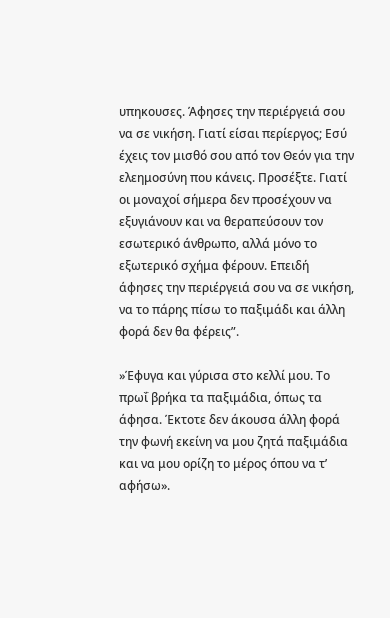υπηκουσες. Άφησες την περιέργειά σου να σε νικήση. Γιατί είσαι περίεργος; Εσύ έχεις τον μισθό σου από τον Θεόν για την ελεημοσύνη που κάνεις. Προσέξτε. Γιατί οι μοναχοί σήμερα δεν προσέχουν να εξυγιάνουν και να θεραπεύσουν τον εσωτερικό άνθρωπο, αλλά μόνο το εξωτερικό σχήμα φέρουν. Επειδή άφησες την περιέργειά σου να σε νικήση, να το πάρης πίσω το παξιμάδι και άλλη φορά δεν θα φέρεις”.

»Έφυγα και γύρισα στο κελλί μου. Το πρωΐ βρήκα τα παξιμάδια, όπως τα άφησα. Έκτοτε δεν άκουσα άλλη φορά την φωνή εκείνη να μου ζητά παξιμάδια και να μου ορίζη το μέρος όπου να τ’ αφήσω».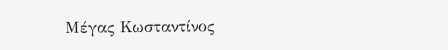Μέγας Κωσταντίνος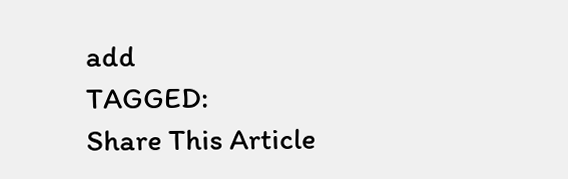add
TAGGED:
Share This Article